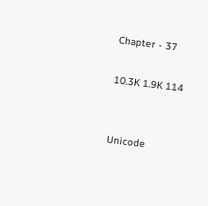Chapter - 37

10.3K 1.9K 114


Unicode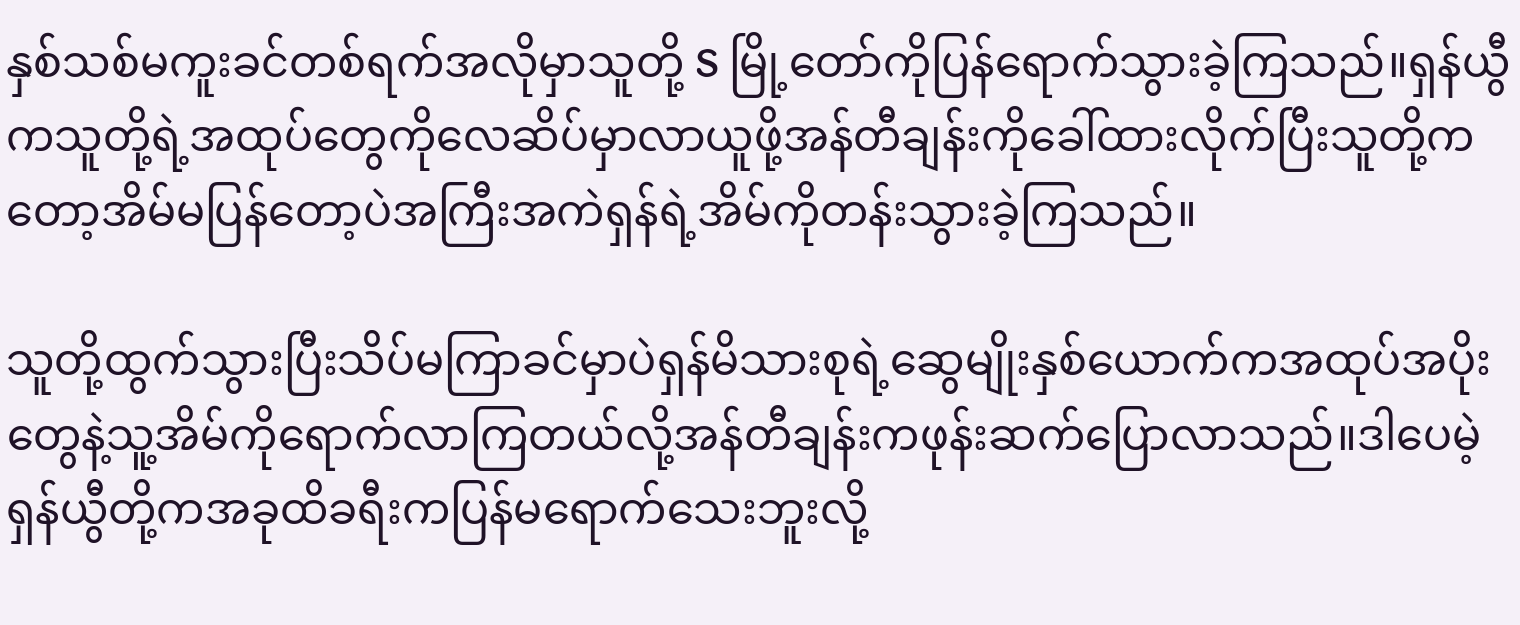နှစ်သစ်မကူးခင်တစ်ရက်အလိုမှာသူတို့ S မြို့တော်ကိုပြန်ရောက်သွားခဲ့ကြသည်။ရှန်ယွီကသူတို့ရဲ့အထုပ်တွေကိုလေဆိပ်မှာလာယူဖို့အန်တီချန်းကိုခေါ်ထားလိုက်ပြီးသူတို့ကတော့အိမ်မပြန်တော့ပဲအကြီးအကဲရှန်ရဲ့အိမ်ကိုတန်းသွားခဲ့ကြသည်။

သူတို့ထွက်သွားပြီးသိပ်မကြာခင်မှာပဲရှန်မိသားစုရဲ့ဆွေမျိုးနှစ်ယောက်ကအထုပ်အပိုးတွေနဲ့သူ့အိမ်ကိုရောက်လာကြတယ်လို့အန်တီချန်းကဖုန်းဆက်ပြောလာသည်။ဒါပေမဲ့ရှန်ယွီတို့ကအခုထိခရီးကပြန်မရောက်သေးဘူးလို့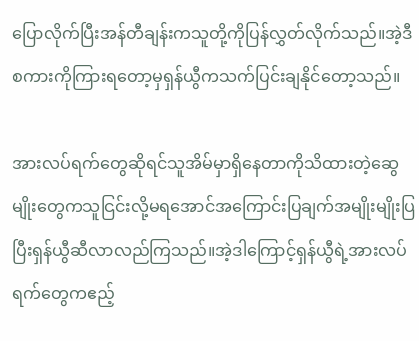ပြောလိုက်ပြီးအန်တီချန်းကသူတို့ကိုပြန်လွှတ်လိုက်သည်။အဲ့ဒီစကားကိုကြားရတော့မှရှန်ယွီကသက်ပြင်းချနိုင်တော့သည်။

အားလပ်ရက်တွေဆိုရင်သူအိမ်မှာရှိနေတာကိုသိထားတဲ့ဆွေမျိုးတွေကသူငြင်းလို့မရအောင်အကြောင်းပြချက်အမျိုးမျိုးပြပြီးရှန်ယွီဆီလာလည်ကြသည်။အဲ့ဒါကြောင့်ရှန်ယွီရဲ့အားလပ်ရက်တွေကဧည့်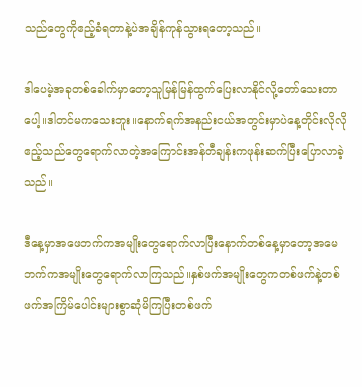သည်တွေကိုဧည့်ခံရတာနဲ့ပဲအချိန်ကုန်သွားရတော့သည်။

ဒါပေမဲ့အခုတစ်ခေါက်မှာတော့သူမြန်မြန်ထွက်ပြေးလာနိုင်လို့တော်သေးတာပေါ့။ဒါတင်မကသေးဘူး။နောက်ရက်အနည်းငယ်အတွင်းမှာပဲနေ့တိုင်းလိုလိုဧည့်သည်တွေရောက်လာတဲ့အကြောင်းအန်တီချန်းကဖုန်းဆက်ပြီးပြောလာခဲ့သည်။

ဒီနေ့မှာအဖေဘက်ကအမျိုးတွေရောက်လာပြီးနောက်တစ်နေ့မှာတော့အမေဘက်ကအမျိုးတွေရောက်လာကြသည်။နှစ်ဖက်အမျိုးတွေကတစ်ဖက်နဲ့တစ်ဖက်အကြိမ်ပေါင်းများစွာဆုံမိကြပြီးတစ်ဖက်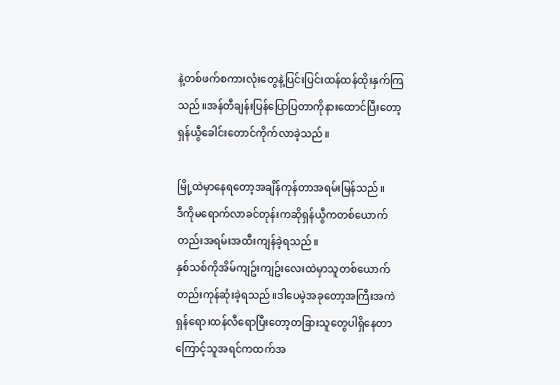နဲ့တစ်ဖက်စကားလုံးတွေနဲ့ပြင်းပြင်းထန်ထန်ထိုးနှက်ကြသည်။အန်တီချန်းပြန်ပြောပြတာကိုနားထောင်ပြီးတော့ရှန်ယွီခေါင်းတောင်ကိုက်လာခဲ့သည်။

မြို့ထဲမှာနေရတော့အချိန်ကုန်တာအရမ်းမြန်သည်။
ဒီကိုမရောက်လာခင်တုန်းကဆိုရှန်ယွီကတစ်ယောက်တည်းအရမ်းအထီးကျန်ခဲ့ရသည်။
နှစ်သစ်ကိုအိမ်ကျဥ်းကျဥ်းလေးထဲမှာသူတစ်ယောက်တည်းကုန်ဆုံးခဲ့ရသည်။ဒါပေမဲ့အခုတော့အကြီးအကဲရှန်ရော၊ထန်လီရောပြီးတော့တခြားသူတွေပါရှိနေတာကြောင့်သူအရင်ကထက်အ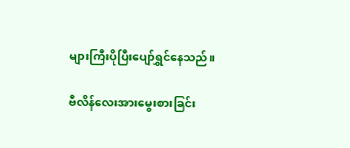များကြီးပိုပြီးပျော်ရွှင်နေသည်။

ဗီလိန်လေးအားမွေးစားခြင်း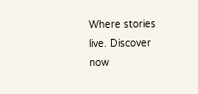Where stories live. Discover now